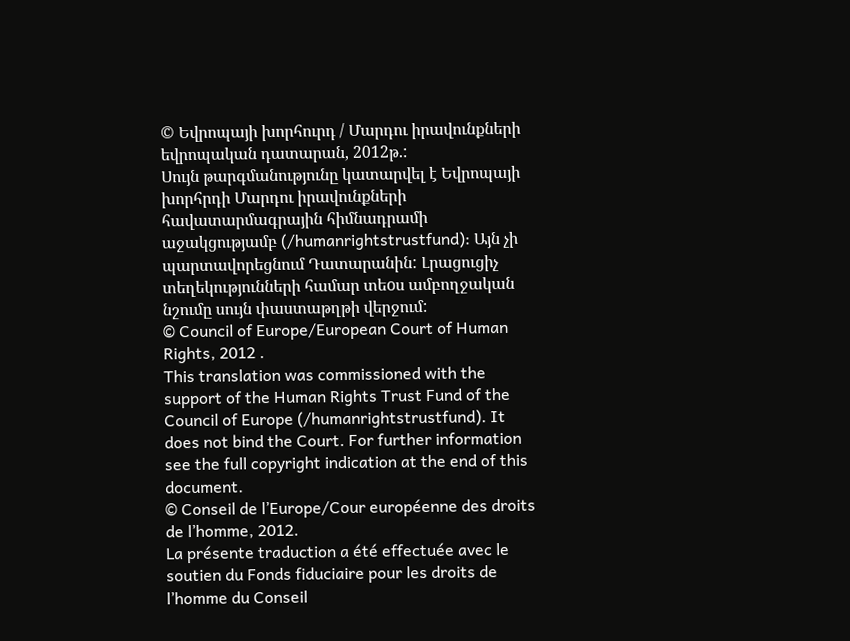© Եվրոպայի խորհուրդ / Մարդու իրավունքների եվրոպական դատարան, 2012թ.:
Սույն թարգմանությունը կատարվել է Եվրոպայի խորհրդի Մարդու իրավունքների հավատարմագրային հիմնադրամի աջակցությամբ (/humanrightstrustfund): Այն չի պարտավորեցնում Դատարանին: Լրացուցիչ տեղեկությունների համար տեoս ամբողջական նշումը սույն փաստաթղթի վերջում:
© Council of Europe/European Court of Human Rights, 2012 .
This translation was commissioned with the support of the Human Rights Trust Fund of the Council of Europe (/humanrightstrustfund). It does not bind the Court. For further information see the full copyright indication at the end of this document.
© Conseil de l’Europe/Cour européenne des droits de l’homme, 2012.
La présente traduction a été effectuée avec le soutien du Fonds fiduciaire pour les droits de l’homme du Conseil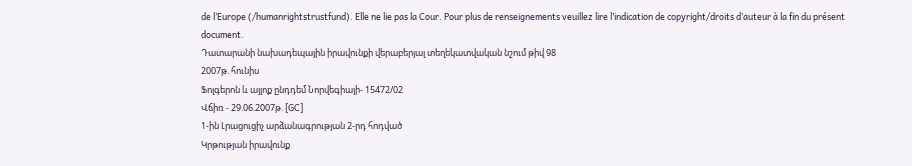de l’Europe (/humanrightstrustfund). Elle ne lie pas la Cour. Pour plus de renseignements veuillez lire l’indication de copyright/droits d’auteur à la fin du présent document.
Դատարանի նախադեպային իրավունքի վերաբերյալ տեղեկատվական նշում թիվ 98
2007թ. հունիս
Ֆոլգերոն և այլոք ընդդեմ Նորվեգիայի- 15472/02
Վճիռ - 29.06.2007թ. [GC]
1-ին Լրացուցիչ արձանագրության 2-րդ հոդված
Կրթության իրավունք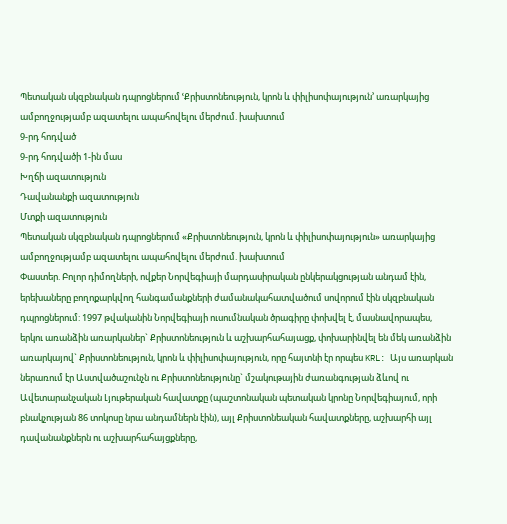Պետական սկզբնական դպրոցներում ՙՔրիստոնեություն, կրոն և փիլիսոփայություն՚ առարկայից ամբողջությամբ ազատելու ապահովելու մերժում. խախտում
9-րդ հոդված
9-րդ հոդվածի 1-ին մաս
Խղճի ազատություն
Դավանանքի ազատություն
Մտքի ազատություն
Պետական սկզբնական դպրոցներում «Քրիստոնեություն, կրոն և փիլիսոփայություն» առարկայից ամբողջությամբ ազատելու ապահովելու մերժում. խախտում
Փաստեր. Բոլոր դիմողների, ովքեր Նորվեգիայի մարդասիրական ընկերակցության անդամ էին, երեխաները բողոքարկվող հանգամանքների ժամանակահատվածում սովորում էին սկզբնական դպրոցներում: 1997 թվականին Նորվեգիայի ուսումնական ծրագիրը փոխվել է, մասնավորապես, երկու առանձին առարկաներ` Քրիստոնեություն և աշխարհահայացք, փոխարինվել են մեկ առանձին առարկայով` Քրիստոնեություն, կրոն և փիլիսոփայություն, որը հայտնի էր որպես KRL: Այս առարկան ներառում էր Աստվածաշունչն ու Քրիստոնեությունը` մշակութային ժառանգության ձևով ու Ավետարանչական Լյութերական հավատքը (պաշտոնական պետական կրոնը Նորվեգիայում, որի բնակչության 86 տոկոսը նրա անդամներն էին), այլ Քրիստոնեական հավատքները, աշխարհի այլ դավանանքներն ու աշխարհահայցքները,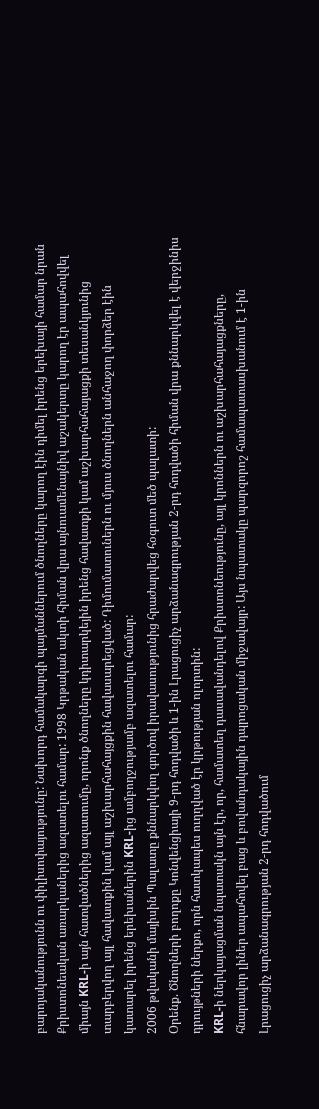բարոյականությունն ու փիլիսոփայությունը: Նախորդ համակարգի պայմաններում ծնողները կարող էին դիմել իրենց երեխայի համար նրան Քրիստոնեական առարկաներից ազատելու համար: 1998 Կրթական ակտի հիման վրա այնուամենայնիվ աշակերտը կարող էր ապահովվել միայն KRL-ի այն հատվածներից ազատումը, որոնք ծնողները կդիտարկեյին իրենց հավատքի կամ աշխարհահայացքի տեսանկյունից տարբերվող այլ հավատքին կամ այլ աշխարհահայցքին հավասարեցված: Դիմումատուներն ու մյուս ծնողներն անհաջող փորձեր էին կատարել իրենց երեխաներին KRL-ից ամբողջությամբ ազատելու համար:
2006 թվականի մայիսին Պալատը քննարկվող գործով իրավասությունից հրաժարվեց հօգուտ մեծ պալատի:
Օրենք. Ծնողների բողոքը Կոնվենցիայի 9-րդ հոդվածի և 1-ին Լրացուցիչ արձանագրության 2-րդ հոդվածի հիման վրա քննարկվել է վերջինիս դրույթների ներքո, որն հատկապես ուղղված էր կրթության ոլորտին:
KRL-ի ներկայացման նպատակն այն էր, որ, համատեղ դասավանդելով Քրիստոնեությունը, այլ կրոններն ու աշխարհահայացքները, հնարավոր լիներ ապահովել բաց և բովանդակային դպրոցական միջավայր: Այս նպատակը պարզորոշ համապատասխանում է 1-ին Լրացուցիչ արձանագրության 2-րդ հոդվածում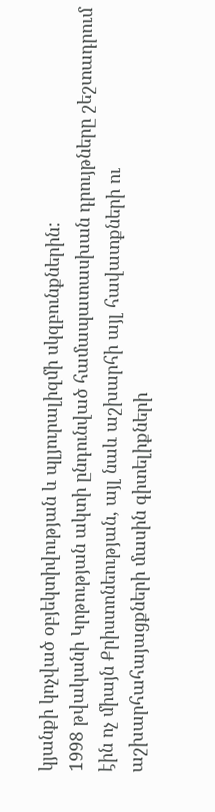կյանքի կոչված օբյեկտիվության և պլյուրալիզմի սկզբունքներին:
1998 թվականի Կրթության ակտի ընդունված համապատասխան դրույթները շեշտադրում էին ոչ միայն Քրիստոնեության, այլ նաև աշխարհի այլ հավատքների ու աշխարհահայացքների մասին գիտելիքների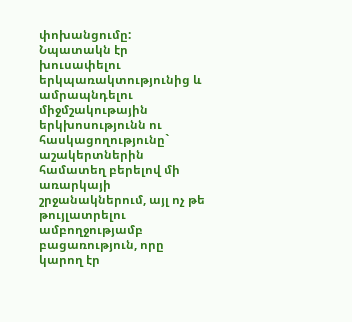փոխանցումը: Նպատակն էր խուսափելու երկպառակտությունից և ամրապնդելու միջմշակութային երկխոսությունն ու հասկացողությունը` աշակերտներին համատեղ բերելով մի առարկայի շրջանակներում, այլ ոչ թե թույլատրելու ամբողջությամբ բացառություն, որը կարող էր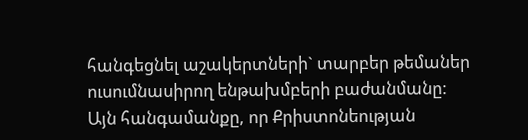հանգեցնել աշակերտների` տարբեր թեմաներ ուսումնասիրող ենթախմբերի բաժանմանը:
Այն հանգամանքը, որ Քրիստոնեության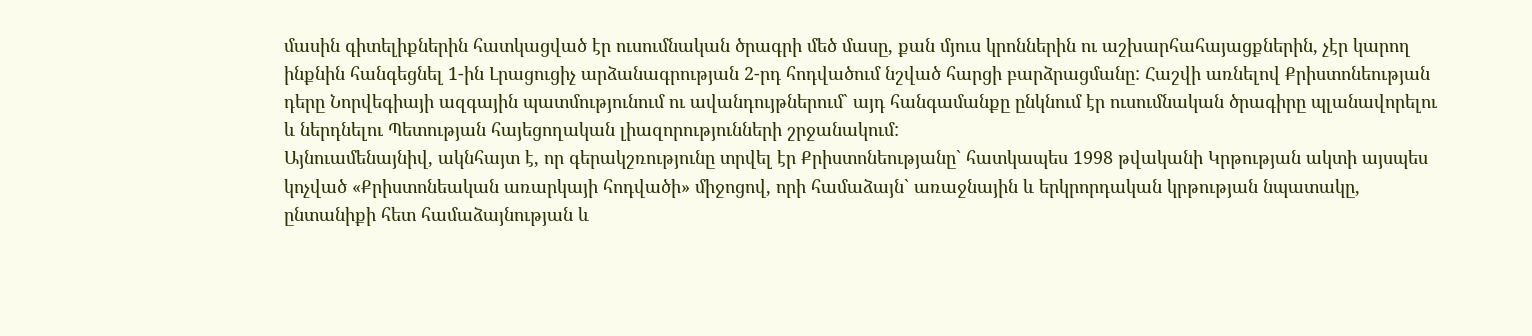մասին գիտելիքներին հատկացված էր ուսումնական ծրագրի մեծ մասը, քան մյուս կրոններին ու աշխարհահայացքներին, չէր կարող ինքնին հանգեցնել 1-ին Լրացուցիչ արձանագրության 2-րդ հոդվածում նշված հարցի բարձրացմանը: Հաշվի առնելով Քրիստոնեության դերը Նորվեգիայի ազգային պատմությունում ու ավանդույթներում` այդ հանգամանքը ընկնում էր ուսումնական ծրագիրը պլանավորելու և ներդնելու Պետության հայեցողական լիազորությունների շրջանակում:
Այնուամենայնիվ, ակնհայտ է, որ գերակշռությունը տրվել էր Քրիստոնեությանը` հատկապես 1998 թվականի Կրթության ակտի այսպես կոչված «Քրիստոնեական առարկայի հոդվածի» միջոցով, որի համաձայն` առաջնային և երկրորդական կրթության նպատակը, ընտանիքի հետ համաձայնության և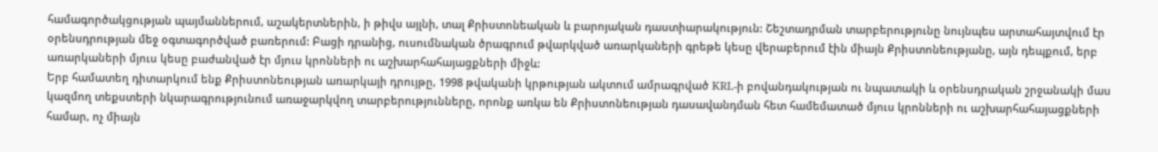համագործակցության պայմաններում, աշակերտներին, ի թիվս այլնի, տալ Քրիստոնեական և բարոյական դաստիարակություն: Շեշտադրման տարբերությունը նույնպես արտահայտվում էր օրենսդրության մեջ օգտագործված բառերում: Բացի դրանից, ուսումնական ծրագրում թվարկված առարկաների գրեթե կեսը վերաբերում էին միայն Քրիստոնեությանը, այն դեպքում, երբ առարկաների մյուս կեսը բաժանված էր մյուս կրոնների ու աշխարհահայացքների միջև:
Երբ համատեղ դիտարկում ենք Քրիստոնեության առարկայի դրույթը, 1998 թվականի կրթության ակտում ամրագրված KRL-ի բովանդակության ու նպատակի և օրենսդրական շրջանակի մաս կազմող տեքստերի նկարագրությունում առաջարկվող տարբերությունները, որոնք առկա են Քրիստոնեության դասավանդման հետ համեմատած մյուս կրոնների ու աշխարհահայացքների համար, ոչ միայն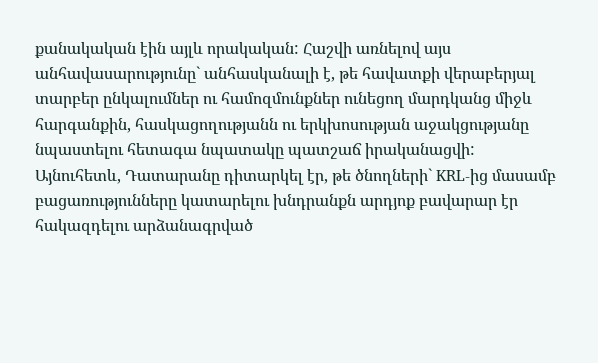քանակական էին այլև որակական: Հաշվի առնելով այս անհավասարությունը` անհասկանալի է, թե հավատքի վերաբերյալ տարբեր ընկալումներ ու համոզմունքներ ունեցող մարդկանց միջև հարգանքին, հասկացողությանն ու երկխոսության աջակցությանը նպաստելու հետագա նպատակը պատշաճ իրականացվի:
Այնուհետև, Դատարանը դիտարկել էր, թե ծնողների` KRL-ից մասամբ բացառությունները կատարելու խնդրանքն արդյոք բավարար էր հակազդելու արձանագրված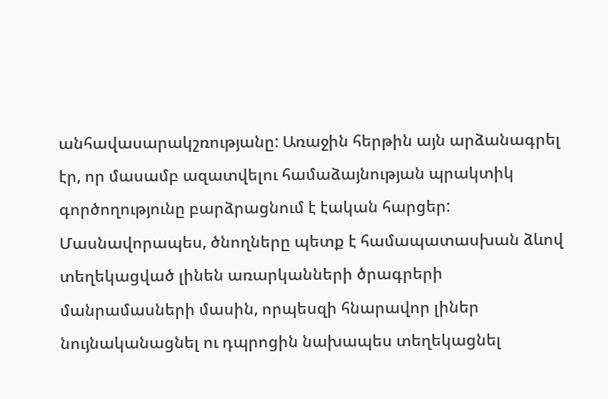անհավասարակշռությանը: Առաջին հերթին այն արձանագրել էր, որ մասամբ ազատվելու համաձայնության պրակտիկ գործողությունը բարձրացնում է էական հարցեր: Մասնավորապես, ծնողները պետք է համապատասխան ձևով տեղեկացված լինեն առարկանների ծրագրերի մանրամասների մասին, որպեսզի հնարավոր լիներ նույնականացնել ու դպրոցին նախապես տեղեկացնել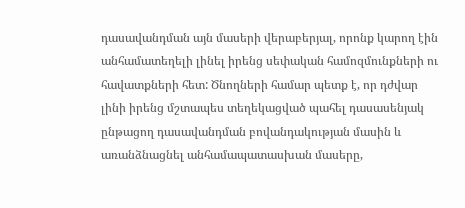դասավանդման այն մասերի վերաբերյալ, որոնք կարող էին անհամատեղելի լինել իրենց սեփական համոզմունքների ու հավատքների հետ: Ծնողների համար պետք է, որ դժվար լինի իրենց մշտապես տեղեկացված պահել դասասենյակ ընթացող դասավանդման բովանդակության մասին և առանձնացնել անհամապատասխան մասերը,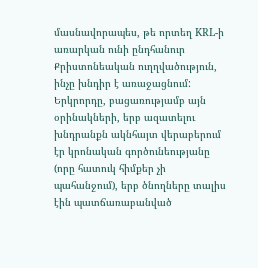մասնավորապես, թե որտեղ KRL-ի առարկան ունի ընդհանուր Քրիստոնեական ուղղվածություն, ինչը խնդիր է առաջացնում:
Երկրորդը, բացառությամբ այն օրինակների, երբ ազատելու խնդրանքն ակնհայտ վերաբերում էր կրոնական գործունեությանը (որը հատուկ հիմքեր չի պահանջում), երբ ծնողները տալիս էին պատճառաբանված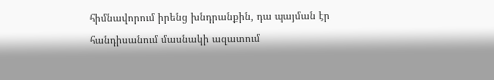հիմնավորում իրենց խնդրանքին, դա պայման էր հանդիսանում մասնակի ազատում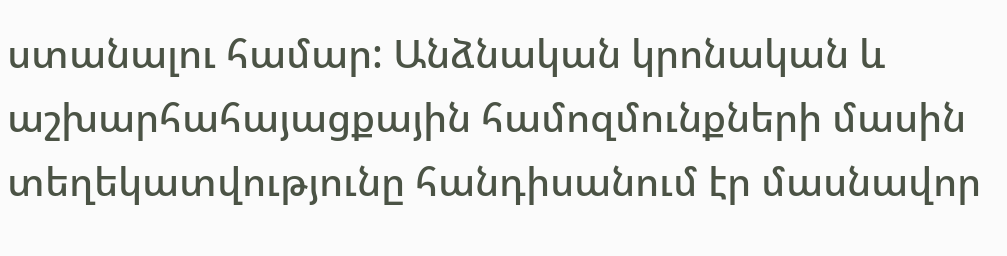ստանալու համար: Անձնական կրոնական և աշխարհահայացքային համոզմունքների մասին տեղեկատվությունը հանդիսանում էր մասնավոր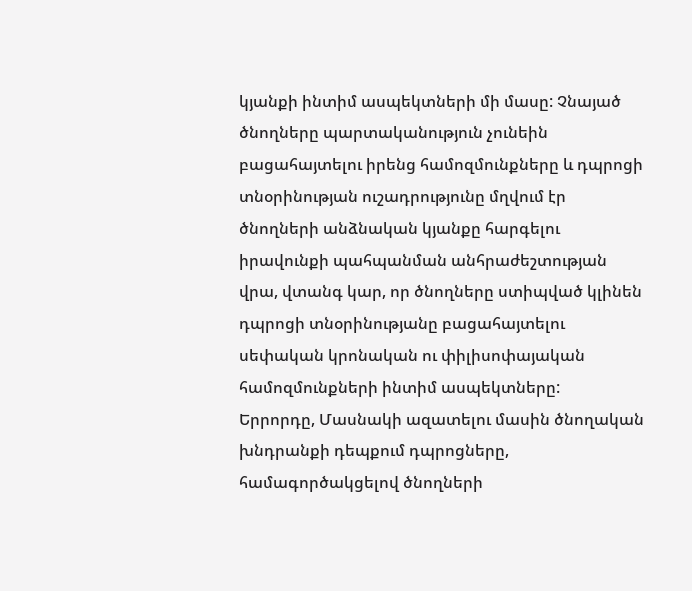կյանքի ինտիմ ասպեկտների մի մասը: Չնայած ծնողները պարտականություն չունեին բացահայտելու իրենց համոզմունքները և դպրոցի տնօրինության ուշադրությունը մղվում էր ծնողների անձնական կյանքը հարգելու իրավունքի պահպանման անհրաժեշտության վրա, վտանգ կար, որ ծնողները ստիպված կլինեն դպրոցի տնօրինությանը բացահայտելու սեփական կրոնական ու փիլիսոփայական համոզմունքների ինտիմ ասպեկտները:
Երրորդը, Մասնակի ազատելու մասին ծնողական խնդրանքի դեպքում դպրոցները, համագործակցելով ծնողների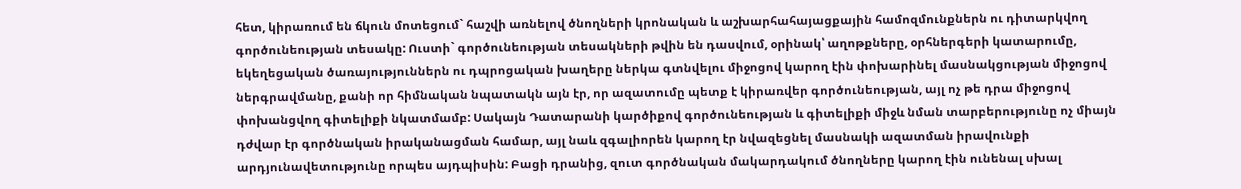հետ, կիրառում են ճկուն մոտեցում` հաշվի առնելով ծնողների կրոնական և աշխարհահայացքային համոզմունքներն ու դիտարկվող գործունեության տեսակը: Ուստի` գործունեության տեսակների թվին են դասվում, օրինակ՝ աղոթքները, օրհներգերի կատարումը, եկեղեցական ծառայություններն ու դպրոցական խաղերը ներկա գտնվելու միջոցով կարող էին փոխարինել մասնակցության միջոցով ներգրավմանը, քանի որ հիմնական նպատակն այն էր, որ ազատումը պետք է կիրառվեր գործունեության, այլ ոչ թե դրա միջոցով փոխանցվող գիտելիքի նկատմամբ: Սակայն Դատարանի կարծիքով գործունեության և գիտելիքի միջև նման տարբերությունը ոչ միայն դժվար էր գործնական իրականացման համար, այլ նաև զգալիորեն կարող էր նվազեցնել մասնակի ազատման իրավունքի արդյունավետությունը որպես այդպիսին: Բացի դրանից, զուտ գործնական մակարդակում ծնողները կարող էին ունենալ սխալ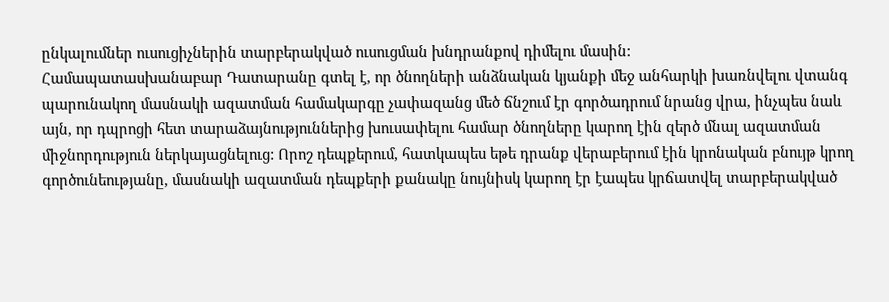ընկալումներ ուսուցիչներին տարբերակված ուսուցման խնդրանքով դիմելու մասին:
Համապատասխանաբար Դատարանը գտել է, որ ծնողների անձնական կյանքի մեջ անհարկի խառնվելու վտանգ պարունակող մասնակի ազատման համակարգը չափազանց մեծ ճնշում էր գործադրում նրանց վրա, ինչպես նաև այն, որ դպրոցի հետ տարաձայնություններից խուսափելու համար ծնողները կարող էին զերծ մնալ ազատման միջնորդություն ներկայացնելուց: Որոշ դեպքերում, հատկապես եթե դրանք վերաբերում էին կրոնական բնույթ կրող գործունեությանը, մասնակի ազատման դեպքերի քանակը նույնիսկ կարող էր էապես կրճատվել տարբերակված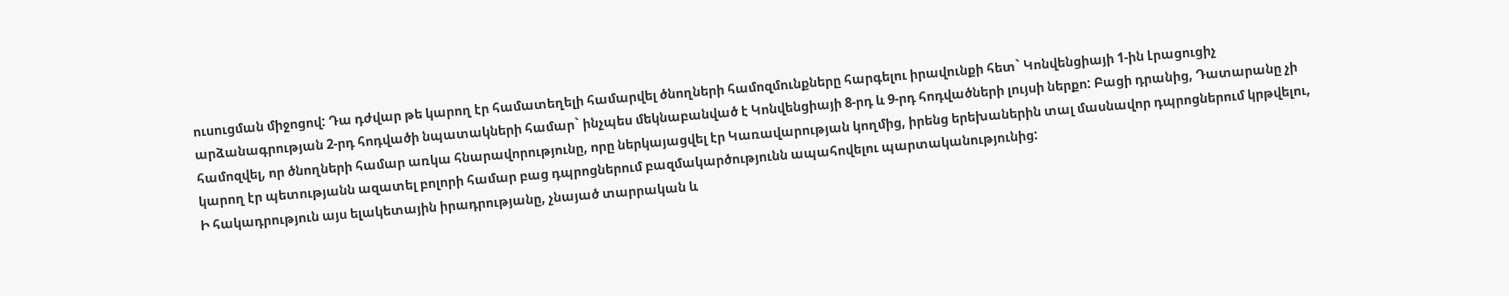ուսուցման միջոցով: Դա դժվար թե կարող էր համատեղելի համարվել ծնողների համոզմունքները հարգելու իրավունքի հետ` Կոնվենցիայի 1-ին Լրացուցիչ արձանագրության 2-րդ հոդվածի նպատակների համար` ինչպես մեկնաբանված է Կոնվենցիայի 8-րդ և 9-րդ հոդվածների լույսի ներքո: Բացի դրանից, Դատարանը չի համոզվել, որ ծնողների համար առկա հնարավորությունը, որը ներկայացվել էր Կառավարության կողմից, իրենց երեխաներին տալ մասնավոր դպրոցներում կրթվելու, կարող էր պետությանն ազատել բոլորի համար բաց դպրոցներում բազմակարծությունն ապահովելու պարտականությունից:
Ի հակադրություն այս ելակետային իրադրությանը, չնայած տարրական և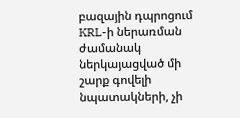բազային դպրոցում KRL-ի ներառման ժամանակ ներկայացված մի շարք գովելի նպատակների, չի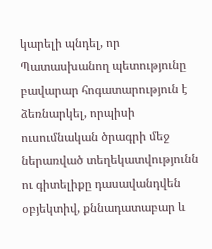կարելի պնդել, որ Պատասխանող պետությունը բավարար հոգատարություն է ձեռնարկել, որպիսի ուսումնական ծրագրի մեջ ներառված տեղեկատվությունն ու գիտելիքը դասավանդվեն օբյեկտիվ, քննադատաբար և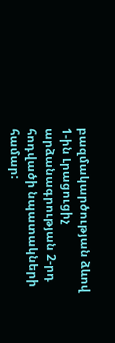բազմակարծության ձևով 1-ին Լրացուցիչ արձանագրության 2-րդ հոդվածի նպատակների համար: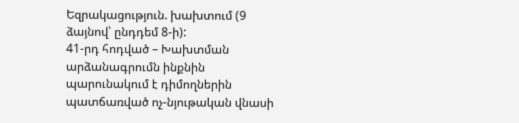Եզրակացություն. խախտում (9 ձայնով՝ ընդդեմ 8-ի):
41-րդ հոդված – Խախտման արձանագրումն ինքնին պարունակում է դիմողներին պատճառված ոչ-նյութական վնասի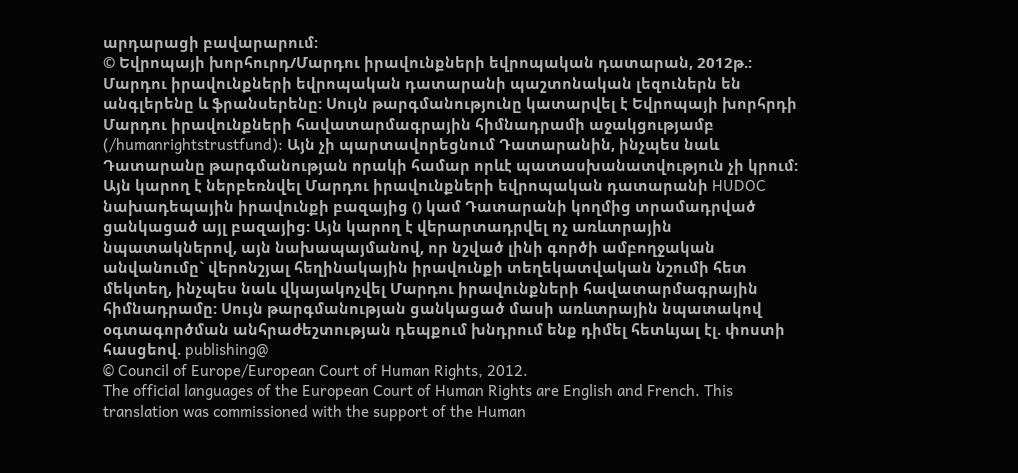արդարացի բավարարում:
© Եվրոպայի խորհուրդ/Մարդու իրավունքների եվրոպական դատարան, 2012թ.:
Մարդու իրավունքների եվրոպական դատարանի պաշտոնական լեզուներն են անգլերենը և ֆրանսերենը: Սույն թարգմանությունը կատարվել է Եվրոպայի խորհրդի Մարդու իրավունքների հավատարմագրային հիմնադրամի աջակցությամբ (/humanrightstrustfund): Այն չի պարտավորեցնում Դատարանին, ինչպես նաև Դատարանը թարգմանության որակի համար որևէ պատասխանատվություն չի կրում: Այն կարող է ներբեռնվել Մարդու իրավունքների եվրոպական դատարանի HUDOC նախադեպային իրավունքի բազայից () կամ Դատարանի կողմից տրամադրված ցանկացած այլ բազայից: Այն կարող է վերարտադրվել ոչ առևտրային նպատակներով, այն նախապայմանով, որ նշված լինի գործի ամբողջական անվանումը` վերոնշյալ հեղինակային իրավունքի տեղեկատվական նշումի հետ մեկտեղ, ինչպես նաև վկայակոչվել Մարդու իրավունքների հավատարմագրային հիմնադրամը: Սույն թարգմանության ցանկացած մասի առևտրային նպատակով օգտագործման անհրաժեշտության դեպքում խնդրում ենք դիմել հետևյալ էլ. փոստի հասցեով. publishing@
© Council of Europe/European Court of Human Rights, 2012.
The official languages of the European Court of Human Rights are English and French. This translation was commissioned with the support of the Human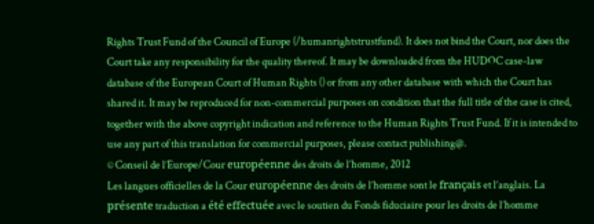Rights Trust Fund of the Council of Europe (/humanrightstrustfund). It does not bind the Court, nor does the Court take any responsibility for the quality thereof. It may be downloaded from the HUDOC case-law database of the European Court of Human Rights () or from any other database with which the Court has shared it. It may be reproduced for non-commercial purposes on condition that the full title of the case is cited, together with the above copyright indication and reference to the Human Rights Trust Fund. If it is intended to use any part of this translation for commercial purposes, please contact publishing@.
© Conseil de l’Europe/Cour européenne des droits de l’homme, 2012
Les langues officielles de la Cour européenne des droits de l’homme sont le français et l’anglais. La présente traduction a été effectuée avec le soutien du Fonds fiduciaire pour les droits de l’homme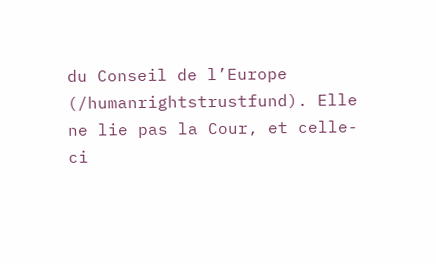du Conseil de l’Europe (/humanrightstrustfund). Elle ne lie pas la Cour, et celle-ci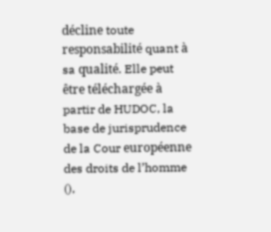décline toute responsabilité quant à sa qualité. Elle peut être téléchargée à partir de HUDOC, la base de jurisprudence de la Cour européenne des droits de l’homme (),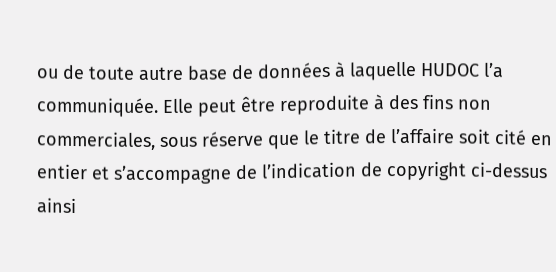ou de toute autre base de données à laquelle HUDOC l’a communiquée. Elle peut être reproduite à des fins non commerciales, sous réserve que le titre de l’affaire soit cité en entier et s’accompagne de l’indication de copyright ci-dessus ainsi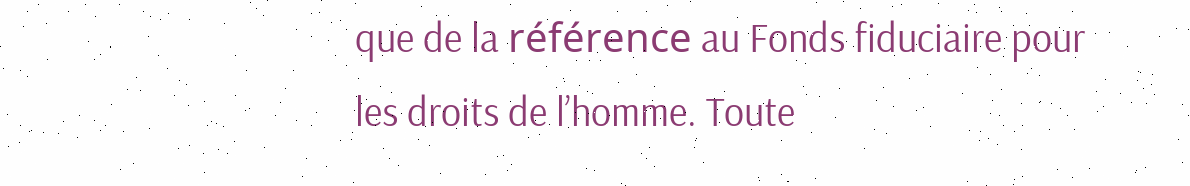que de la référence au Fonds fiduciaire pour les droits de l’homme. Toute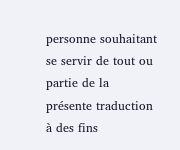personne souhaitant se servir de tout ou partie de la présente traduction à des fins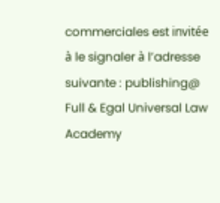commerciales est invitée à le signaler à l’adresse suivante : publishing@
Full & Egal Universal Law Academy